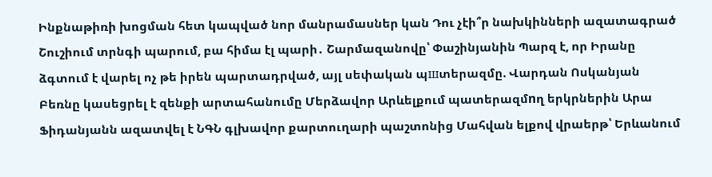Ինքնաթիռի խոցման հետ կապված նոր մանրամասներ կան Դու չէի՞ր նախկինների ազատագրած Շուշիում տրնգի պարում, բա հիմա էլ պարի․ Շարմազանովը՝ Փաշինյանին Պարզ է, որ Իրանը ձգտում է վարել ոչ թե իրեն պարտադրված, այլ սեփական պшտերազմը. Վարդան Ոսկանյան Բեռնը կասեցրել է զենքի արտահանումը Մերձավոր Արևելքում պատերազմnղ երկրներին Արա Ֆիդանյանն ազատվել է ՆԳՆ գլխավոր քարտուղարի պաշտոնից Մահվան ելքով վրաերթ՝ Երևանում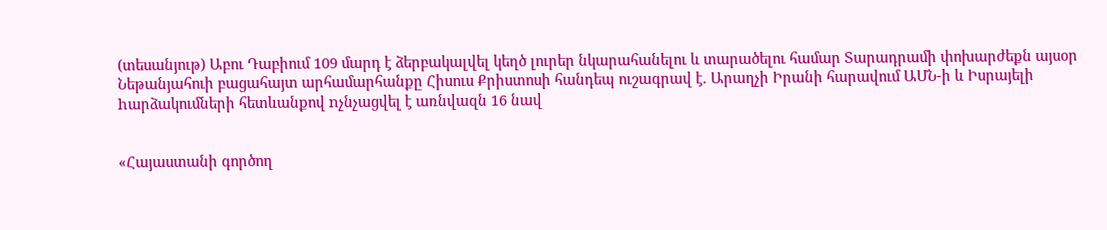(տեսանյութ) Աբու Դաբիում 109 մարդ է ձերբակալվել կեղծ լուրեր նկարահանելու և տարածելու համար Տարադրամի փոխարժեքն այսօր Նեթանյահուի բացահայտ արհամարհանքը Հիսուս Քրիստոսի հանդեպ ուշագրավ է. Արաղչի Իրանի հարավում ԱՄՆ-ի և Իսրայելի hարձակումների հետևանքով nչնչացվել է առնվազն 16 նավ


«Հայաստանի գործող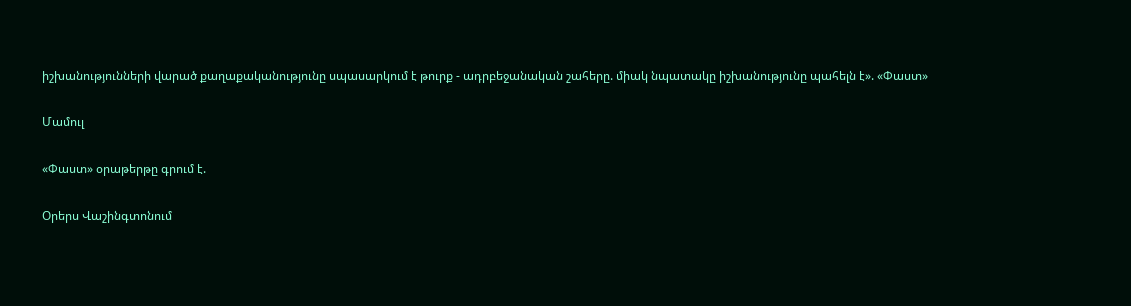իշխանությունների վարած քաղաքականությունը սպասարկում է թուրք - ադրբեջանական շահերը. միակ նպատակը իշխանությունը պահելն է». «Փաստ»

Մամուլ

«Փաստ» օրաթերթը գրում է.

Օրերս Վաշինգտոնում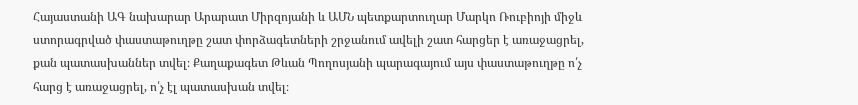Հայաստանի ԱԳ նախարար Արարատ Միրզոյանի և ԱՄՆ պետքարտուղար Մարկո Ռուբիոյի միջև ստորագրված փաստաթուղթը շատ փորձագետների շրջանում ավելի շատ հարցեր է առաջացրել, քան պատասխաններ տվել։ Քաղաքագետ Թևան Պողոսյանի պարագայում այս փաստաթուղթը ո՛չ հարց է առաջացրել, ո՛չ էլ պատասխան տվել։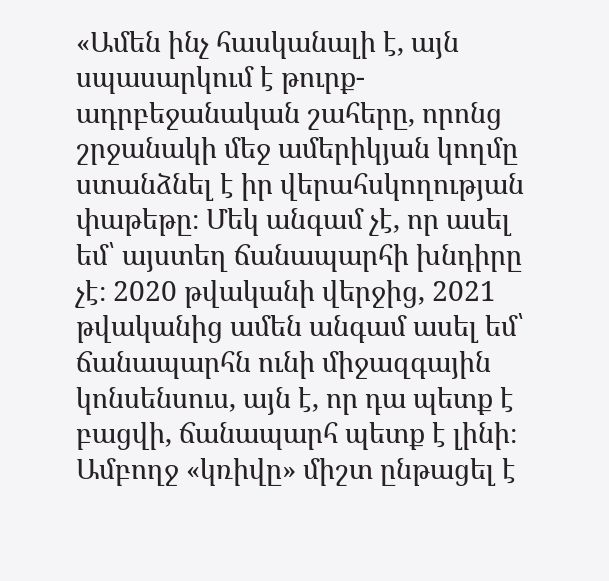«Ամեն ինչ հասկանալի է, այն սպասարկում է թուրք-ադրբեջանական շահերը, որոնց շրջանակի մեջ ամերիկյան կողմը ստանձնել է իր վերահսկողության փաթեթը։ Մեկ անգամ չէ, որ ասել եմ՝ այստեղ ճանապարհի խնդիրը չէ։ 2020 թվականի վերջից, 2021 թվականից ամեն անգամ ասել եմ՝ ճանապարհն ունի միջազգային կոնսենսուս, այն է, որ դա պետք է բացվի, ճանապարհ պետք է լինի։ Ամբողջ «կռիվը» միշտ ընթացել է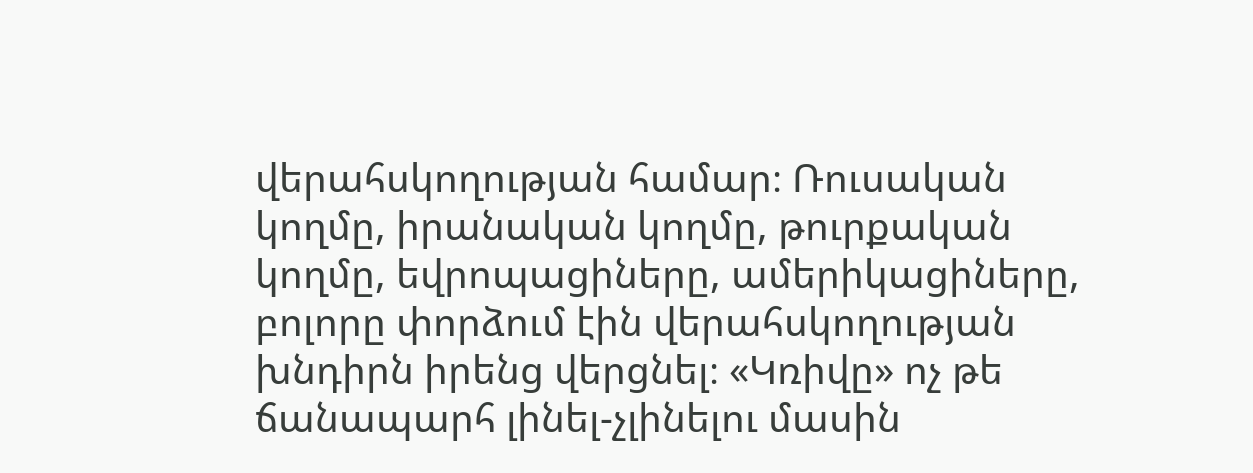վերահսկողության համար։ Ռուսական կողմը, իրանական կողմը, թուրքական կողմը, եվրոպացիները, ամերիկացիները, բոլորը փորձում էին վերահսկողության խնդիրն իրենց վերցնել։ «Կռիվը» ոչ թե ճանապարհ լինել-չլինելու մասին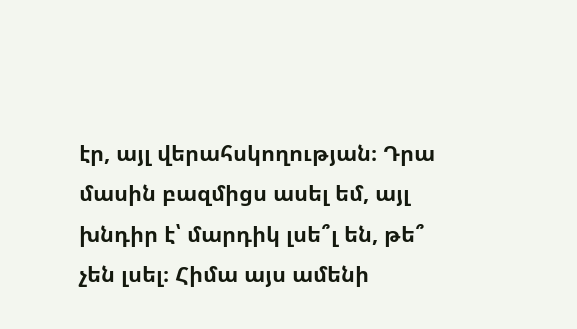էր, այլ վերահսկողության։ Դրա մասին բազմիցս ասել եմ, այլ խնդիր է՝ մարդիկ լսե՞լ են, թե՞ չեն լսել։ Հիմա այս ամենի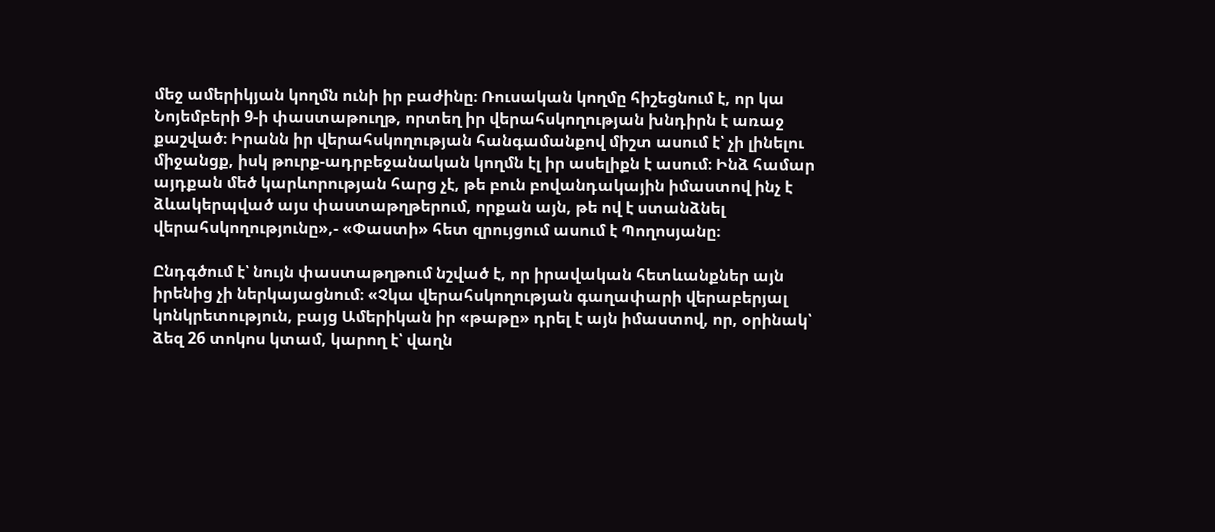մեջ ամերիկյան կողմն ունի իր բաժինը։ Ռուսական կողմը հիշեցնում է, որ կա Նոյեմբերի 9-ի փաստաթուղթ, որտեղ իր վերահսկողության խնդիրն է առաջ քաշված։ Իրանն իր վերահսկողության հանգամանքով միշտ ասում է՝ չի լինելու միջանցք, իսկ թուրք-ադրբեջանական կողմն էլ իր ասելիքն է ասում։ Ինձ համար այդքան մեծ կարևորության հարց չէ, թե բուն բովանդակային իմաստով ինչ է ձևակերպված այս փաստաթղթերում, որքան այն, թե ով է ստանձնել վերահսկողությունը»,- «Փաստի» հետ զրույցում ասում է Պողոսյանը։

Ընդգծում է՝ նույն փաստաթղթում նշված է, որ իրավական հետևանքներ այն իրենից չի ներկայացնում։ «Չկա վերահսկողության գաղափարի վերաբերյալ կոնկրետություն, բայց Ամերիկան իր «թաթը» դրել է այն իմաստով, որ, օրինակ՝ ձեզ 26 տոկոս կտամ, կարող է՝ վաղն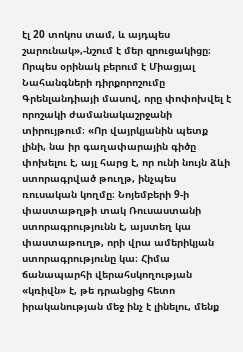էլ 20 տոկոս տամ, և այդպես շարունակ»,-նշում է մեր զրուցակիցը։ Որպես օրինակ բերում է Միացյալ Նահանգների դիրքորոշումը Գրենլանդիայի մասով, որը փոփոխվել է որոշակի ժամանակաշրջանի տիրույթում։ «Որ վայրկյանին պետք լինի, նա իր գաղափարային գիծը փոխելու է, այլ հարց է, որ ունի նույն ձևի ստորագրված թուղթ, ինչպես ռուսական կողմը։ Նոյեմբերի 9-ի փաստաթղթի տակ Ռուսաստանի ստորագրությունն է, այստեղ կա փաստաթուղթ, որի վրա ամերիկյան ստորագրությունը կա։ Հիմա ճանապարհի վերահսկողության «կռիվն» է, թե դրանցից հետո իրականության մեջ ինչ է լինելու, մենք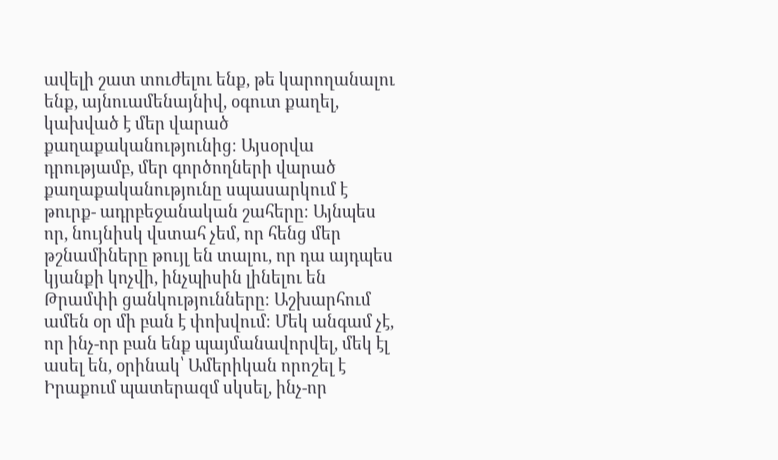ավելի շատ տուժելու ենք, թե կարողանալու ենք, այնուամենայնիվ, օգուտ քաղել, կախված է մեր վարած քաղաքականությունից։ Այսօրվա դրությամբ, մեր գործողների վարած քաղաքականությունը սպասարկում է թուրք- ադրբեջանական շահերը։ Այնպես որ, նույնիսկ վստահ չեմ, որ հենց մեր թշնամիները թույլ են տալու, որ դա այդպես կյանքի կոչվի, ինչպիսին լինելու են Թրամփի ցանկությունները։ Աշխարհում ամեն օր մի բան է փոխվում։ Մեկ անգամ չէ, որ ինչ-որ բան ենք պայմանավորվել, մեկ էլ ասել են, օրինակ՝ Ամերիկան որոշել է Իրաքում պատերազմ սկսել, ինչ-որ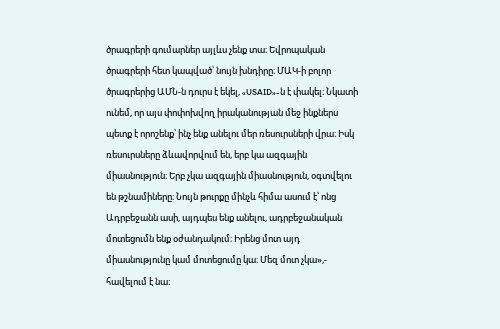ծրագրերի գումարներ այլևս չենք տա։ Եվրոպական ծրագրերի հետ կապված՝ նույն խնդիրը։ ՄԱԿ-ի բոլոր ծրագրերից ԱՄՆ-ն դուրս է եկել, «USAID»-ն է փակել։ Նկատի ունեմ, որ այս փոփոխվող իրականության մեջ ինքներս պետք է որոշենք՝ ինչ ենք անելու մեր ռեսուրսների վրա։ Իսկ ռեսուրսները ձևավորվում են, երբ կա ազգային միասնություն։ Երբ չկա ազգային միասնություն, օգտվելու են թշնամիները։ Նույն թուրքը մինչև հիմա ասում է՝ ոնց Ադրբեջանն ասի, այդպես ենք անելու, ադրբեջանական մոտեցումն ենք օժանդակում։ Իրենց մոտ այդ միասնությունը կամ մոտեցումը կա։ Մեզ մոտ չկա»,- հավելում է նա։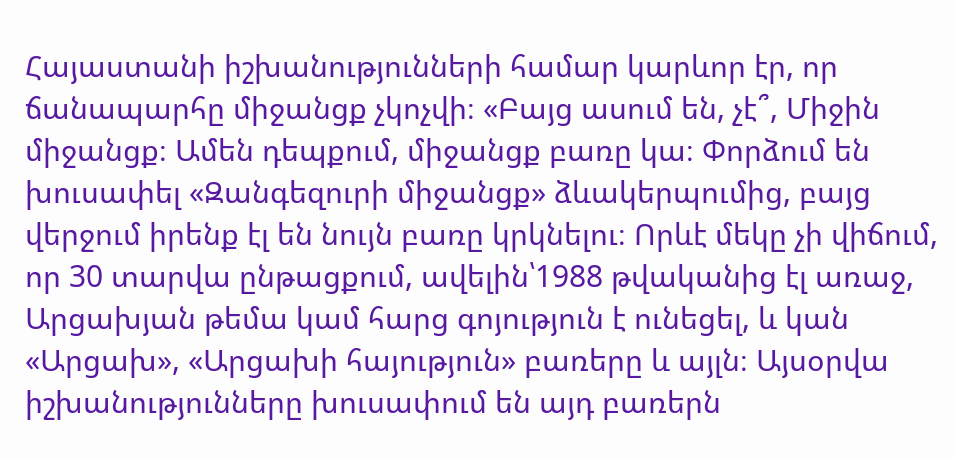Հայաստանի իշխանությունների համար կարևոր էր, որ ճանապարհը միջանցք չկոչվի։ «Բայց ասում են, չէ՞, Միջին միջանցք։ Ամեն դեպքում, միջանցք բառը կա։ Փորձում են խուսափել «Զանգեզուրի միջանցք» ձևակերպումից, բայց վերջում իրենք էլ են նույն բառը կրկնելու։ Որևէ մեկը չի վիճում, որ 30 տարվա ընթացքում, ավելին՝1988 թվականից էլ առաջ, Արցախյան թեմա կամ հարց գոյություն է ունեցել, և կան «Արցախ», «Արցախի հայություն» բառերը և այլն։ Այսօրվա իշխանությունները խուսափում են այդ բառերն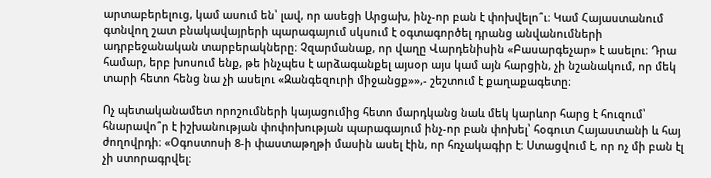արտաբերելուց, կամ ասում են՝ լավ, որ ասեցի Արցախ, ինչ-որ բան է փոխվելո՞ւ։ Կամ Հայաստանում գտնվող շատ բնակավայրերի պարագայում սկսում է օգտագործել դրանց անվանումների ադրբեջանական տարբերակները։ Չզարմանաք, որ վաղը Վարդենիսին «Բասարգեչար» է ասելու։ Դրա համար, երբ խոսում ենք, թե ինչպես է արձագանքել այսօր այս կամ այն հարցին, չի նշանակում, որ մեկ տարի հետո հենց նա չի ասելու «Զանգեզուրի միջանցք»»,- շեշտում է քաղաքագետը։

Ոչ պետականամետ որոշումների կայացումից հետո մարդկանց նաև մեկ կարևոր հարց է հուզում՝ հնարավո՞ր է իշխանության փոփոխության պարագայում ինչ-որ բան փոխել՝ հօգուտ Հայաստանի և հայ ժողովրդի։ «Օգոստոսի 8-ի փաստաթղթի մասին ասել էին, որ հռչակագիր է։ Ստացվում է, որ ոչ մի բան էլ չի ստորագրվել։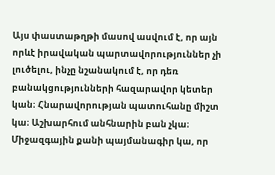Այս փաստաթղթի մասով ասվում է, որ այն որևէ իրավական պարտավորություններ չի լուծելու, ինչը նշանակում է, որ դեռ բանակցությունների հազարավոր կետեր կան։ Հնարավորության պատուհանը միշտ կա։ Աշխարհում անհնարին բան չկա։ Միջազգային քանի պայմանագիր կա, որ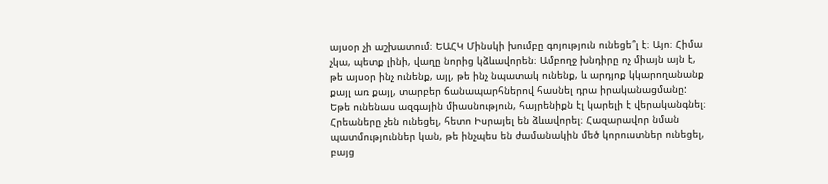այսօր չի աշխատում։ ԵԱՀԿ Մինսկի խումբը գոյություն ունեցե՞լ է։ Այո։ Հիմա չկա, պետք լինի, վաղը նորից կձևավորեն։ Ամբողջ խնդիրը ոչ միայն այն է, թե այսօր ինչ ունենք, այլ, թե ինչ նպատակ ունենք, և արդյոք կկարողանանք քայլ առ քայլ, տարբեր ճանապարհներով հասնել դրա իրականացմանը: Եթե ունենաս ազգային միասնություն, հայրենիքն էլ կարելի է վերականգնել։ Հրեաները չեն ունեցել, հետո Իսրայել են ձևավորել։ Հազարավոր նման պատմություններ կան, թե ինչպես են ժամանակին մեծ կորուստներ ունեցել, բայց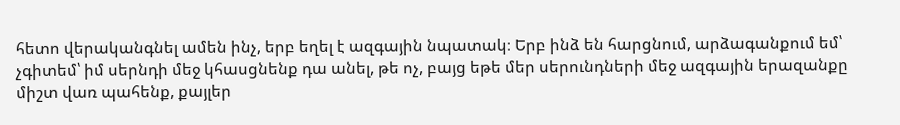հետո վերականգնել ամեն ինչ, երբ եղել է ազգային նպատակ։ Երբ ինձ են հարցնում, արձագանքում եմ՝ չգիտեմ՝ իմ սերնդի մեջ կհասցնենք դա անել, թե ոչ, բայց եթե մեր սերունդների մեջ ազգային երազանքը միշտ վառ պահենք, քայլեր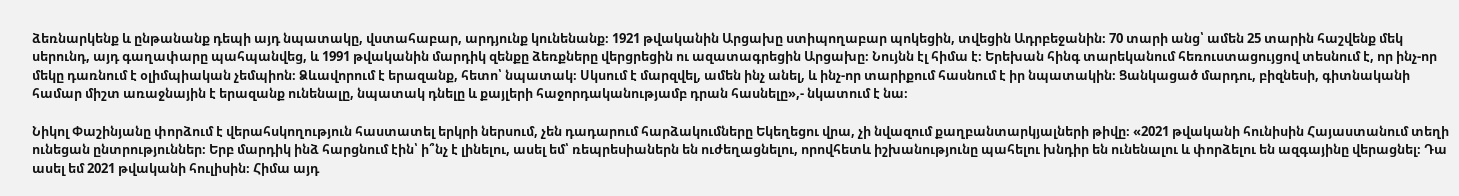ձեռնարկենք և ընթանանք դեպի այդ նպատակը, վստահաբար, արդյունք կունենանք։ 1921 թվականին Արցախը ստիպողաբար պոկեցին, տվեցին Ադրբեջանին։ 70 տարի անց՝ ամեն 25 տարին հաշվենք մեկ սերունդ, այդ գաղափարը պահպանվեց, և 1991 թվականին մարդիկ զենքը ձեռքները վերցրեցին ու ազատագրեցին Արցախը։ Նույնն էլ հիմա է։ Երեխան հինգ տարեկանում հեռուստացույցով տեսնում է, որ ինչ-որ մեկը դառնում է օլիմպիական չեմպիոն։ Ձևավորում է երազանք, հետո՝ նպատակ։ Սկսում է մարզվել, ամեն ինչ անել, և ինչ-որ տարիքում հասնում է իր նպատակին։ Ցանկացած մարդու, բիզնեսի, գիտնականի համար միշտ առաջնային է երազանք ունենալը, նպատակ դնելը և քայլերի հաջորդականությամբ դրան հասնելը»,- նկատում է նա։

Նիկոլ Փաշինյանը փորձում է վերահսկողություն հաստատել երկրի ներսում, չեն դադարում հարձակումները Եկեղեցու վրա, չի նվազում քաղբանտարկյալների թիվը։ «2021 թվականի հունիսին Հայաստանում տեղի ունեցան ընտրություններ։ Երբ մարդիկ ինձ հարցնում էին՝ ի՞նչ է լինելու, ասել եմ՝ ռեպրեսիաներն են ուժեղացնելու, որովհետև իշխանությունը պահելու խնդիր են ունենալու և փորձելու են ազգայինը վերացնել։ Դա ասել եմ 2021 թվականի հուլիսին։ Հիմա այդ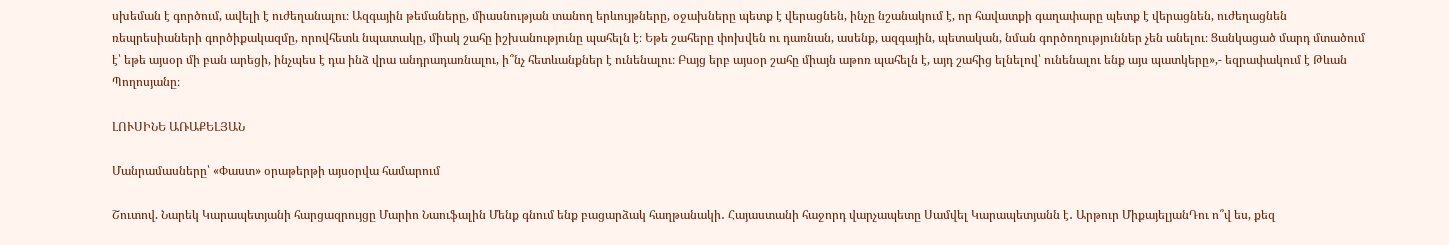սխեման է գործում, ավելի է ուժեղանալու։ Ազգային թեմաները, միասնության տանող երևույթները, օջախները պետք է վերացնեն, ինչը նշանակում է, որ հավատքի գաղափարը պետք է վերացնեն, ուժեղացնեն ռեպրեսիաների գործիքակազմը, որովհետև նպատակը, միակ շահը իշխանությունը պահելն է։ Եթե շահերը փոխվեն ու դառնան, ասենք, ազգային, պետական, նման գործողություններ չեն անելու։ Ցանկացած մարդ մտածում է՝ եթե այսօր մի բան արեցի, ինչպես է դա ինձ վրա անդրադառնալու, ի՞նչ հետևանքներ է ունենալու։ Բայց երբ այսօր շահը միայն աթոռ պահելն է, այդ շահից ելնելով՝ ունենալու ենք այս պատկերը»,- եզրափակում է Թևան Պողոսյանը։

ԼՈՒՍԻՆԵ ԱՌԱՔԵԼՅԱՆ

Մանրամասները՝ «Փաստ» օրաթերթի այսօրվա համարում

Շուտով. Նարեկ Կարապետյանի հարցազրույցը Մարիո Նաուֆալին Մենք գնում ենք բացարձակ հաղթանակի․ Հայաստանի հաջորդ վարչապետը Սամվել Կարապետյանն է․ Արթուր ՄիքայելյանԴու ո՞վ ես, քեզ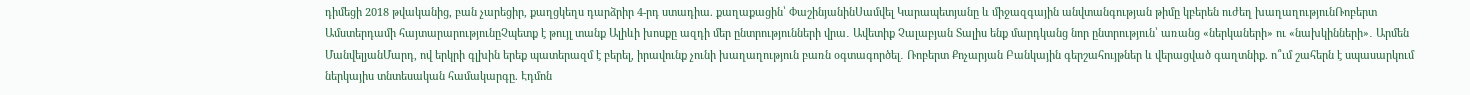դիմեցի 2018 թվականից, բան չարեցիր, քաղցկեղս դարձրիր 4-րդ ստադիա. քաղաքացին՝ ՓաշինյանինՍամվել Կարապետյանը և միջազգային անվտանգության թիմը կբերեն ուժեղ խաղաղությունՌոբերտ Ամստերդամի հայտարարությունըՉպետք է թույլ տանք Ալիևի խոսքը ազդի մեր ընտրությունների վրա․ Ավետիք Չալաբյան Տալիս ենք մարդկանց նոր ընտրություն՝ առանց «ներկաների» ու «նախկինների»․ Արմեն ՄանվելյանՄարդ, ով երկրի գլխին երեք պատերազմ է բերել, իրավունք չունի խաղաղություն բառն օգտագործել․ Ռոբերտ Քոչարյան Բանկային գերշահույթներ և վերացված գաղտնիք. ո՞ւմ շահերն է սպասարկում ներկայիս տնտեսական համակարգը. Էդմոն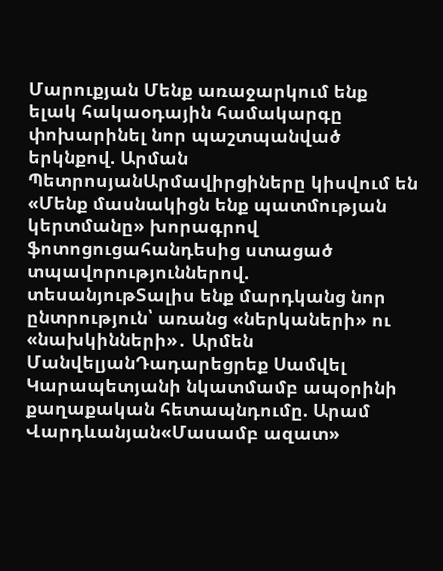Մարուքյան Մենք առաջարկում ենք ելակ հակաօդային համակարգը փոխարինել նոր պաշտպանված երկնքով. Արման ՊետրոսյանԱրմավիրցիները կիսվում են «Մենք մասնակիցն ենք պատմության կերտմանը» խորագրով ֆոտոցուցահանդեսից ստացած տպավորություններով. տեսանյութՏալիս ենք մարդկանց նոր ընտրություն՝ առանց «ներկաների» ու «նախկինների»․ Արմեն ՄանվելյանԴադարեցրեք Սամվել Կարապետյանի նկատմամբ ապօրինի քաղաքական հետապնդումը. Արամ Վարդևանյան«Մասամբ ազատ»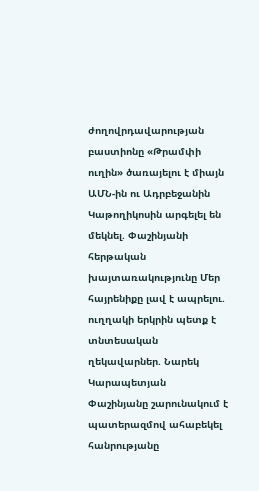ժողովրդավարության բաստիոնը «Թրամփի ուղին» ծառայելու է միայն ԱՄՆ-ին ու Ադրբեջանին Կաթողիկոսին արգելել են մեկնել. Փաշինյանի հերթական խայտառակությունը Մեր հայրենիքը լավ է ապրելու. ուղղակի երկրին պետք է տնտեսական ղեկավարներ. Նարեկ Կարապետյան Փաշինյանը շարունակում է պատերազմով ահաբեկել հանրությանը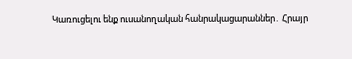Կառուցելու ենք ուսանողական հանրակացարաններ․ Հրայր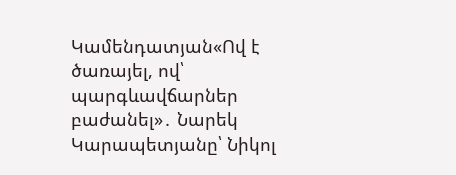Կամենդատյան«Ով է ծառայել, ով՝ պարգևավճարներ բաժանել»․ Նարեկ Կարապետյանը՝ Նիկոլ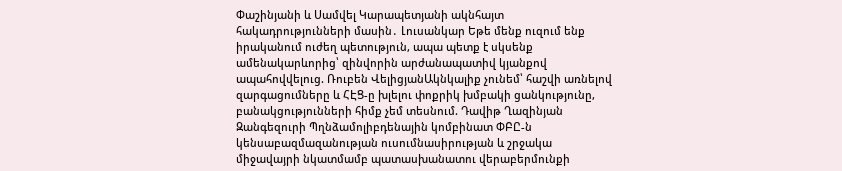Փաշինյանի և Սամվել Կարապետյանի ակնհայտ հակադրությունների մասին․ Լուսանկար Եթե մենք ուզում ենք իրականում ուժեղ պետություն, ապա պետք է սկսենք ամենակարևորից՝ զինվորին արժանապատիվ կյանքով ապահովվելուց. Ռուբեն ՎելիցյանԱկնկալիք չունեմ՝ հաշվի առնելով զարգացումները և ՀԷՑ-ը խլելու փոքրիկ խմբակի ցանկությունը, բանակցությունների հիմք չեմ տեսնում. Դավիթ Ղազինյան Զանգեզուրի Պղնձամոլիբդենային կոմբինատ ՓԲԸ-ն կենսաբազմազանության ուսումնասիրության և շրջակա միջավայրի նկատմամբ պատասխանատու վերաբերմունքի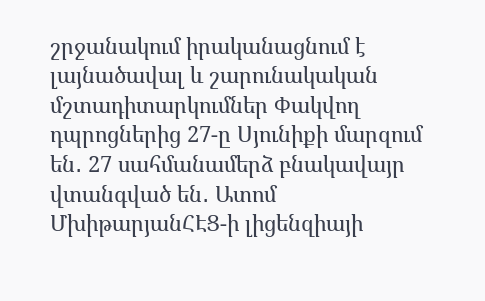շրջանակում իրականացնում է լայնածավալ և շարունակական մշտադիտարկումներ Փակվող դպրոցներից 27-ը Սյունիքի մարզում են․ 27 սահմանամերձ բնակավայր վտանգված են․ Ատոմ ՄխիթարյանՀԷՑ-ի լիցենզիայի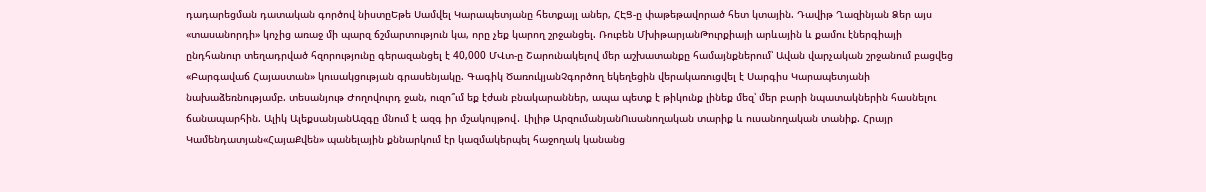դադարեցման դատական գործով նիստըԵթե Սամվել Կարապետյանը հետքայլ աներ, ՀԷՑ-ը փաթեթավորած հետ կտային. Դավիթ Ղազինյան Ձեր այս «տասանորդի» կոչից առաջ մի պարզ ճշմարտություն կա, որը չեք կարող շրջանցել. Ռուբեն ՄխիթարյանԹուրքիայի արևային և քամու էներգիայի ընդհանուր տեղադրված հզորությունը գերազանցել է 40,000 ՄՎտ-ը Շարունակելով մեր աշխատանքը համայնքներում՝ Ավան վարչական շրջանում բացվեց «Բարգավաճ Հայաստան» կուսակցության գրասենյակը. Գագիկ ԾառուկյանՉգործող եկեղեցին վերակառուցվել է Սարգիս Կարապետյանի նախաձեռնությամբ. տեսանյութ Ժողովուրդ ջան, ուզո՞ւմ եք էժան բնակարաններ, ապա պետք է թիկունք լինեք մեզ՝ մեր բարի նպատակներին հասնելու ճանապարհին. Ալիկ ԱլեքսանյանԱզգը մնում է ազգ իր մշակույթով․ Լիլիթ ԱրզումանյանՈւսանողական տարիք և ուսանողական տանիք. Հրայր Կամենդատյան«ՀայաՔվեն» պանելային քննարկում էր կազմակերպել հաջողակ կանանց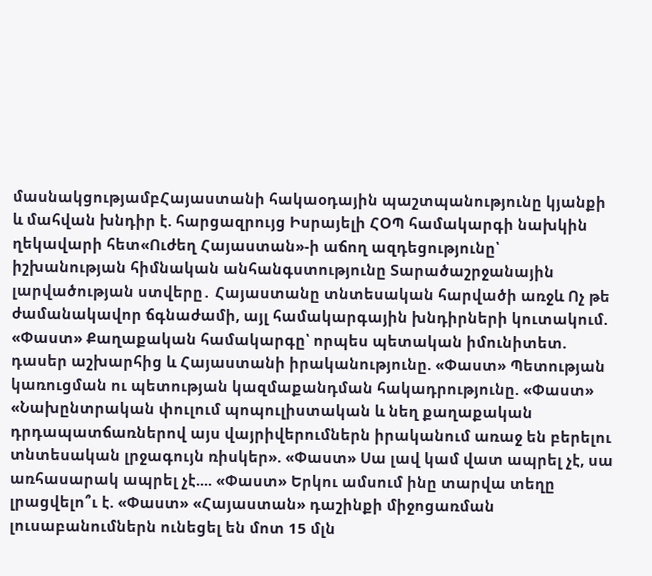մասնակցությամբՀայաստանի հակաօդային պաշտպանությունը կյանքի և մահվան խնդիր է. հարցազրույց Իսրայելի ՀՕՊ համակարգի նախկին ղեկավարի հետ«Ուժեղ Հայաստան»-ի աճող ազդեցությունը՝ իշխանության հիմնական անհանգստությունը Տարածաշրջանային լարվածության ստվերը․ Հայաստանը տնտեսական հարվածի առջև Ոչ թե ժամանակավոր ճգնաժամի, այլ համակարգային խնդիրների կուտակում. «Փաստ» Քաղաքական համակարգը՝ որպես պետական իմունիտետ. դասեր աշխարհից և Հայաստանի իրականությունը. «Փաստ» Պետության կառուցման ու պետության կազմաքանդման հակադրությունը. «Փաստ» «Նախընտրական փուլում պոպուլիստական և նեղ քաղաքական դրդապատճառներով այս վայրիվերումներն իրականում առաջ են բերելու տնտեսական լրջագույն ռիսկեր». «Փաստ» Սա լավ կամ վատ ապրել չէ, սա առհասարակ ապրել չէ.... «Փաստ» Երկու ամսում ինը տարվա տեղը լրացվելո՞ւ է. «Փաստ» «Հայաստան» դաշինքի միջոցառման լուսաբանումներն ունեցել են մոտ 15 մլն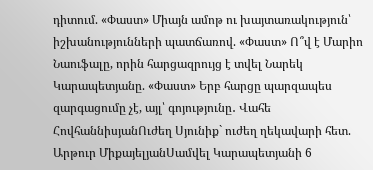դիտում. «Փաստ» Միայն ամոթ ու խայտառակություն՝ իշխանությունների պատճառով. «Փաստ» Ո՞վ է Մարիո Նաուֆալը, որին հարցազրույց է տվել Նարեկ Կարապետյանը. «Փաստ» Երբ հարցը պարզապես զարգացումը չէ, այլ՝ գոյությունը․ Վահե ՀովհաննիսյանՈւժեղ Սյունիք` ուժեղ ղեկավարի հետ. Արթուր ՄիքայելյանՍամվել Կարապետյանի 6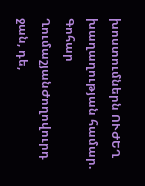խոստումներն ՈՒԺԵՂ խաղաղության համար. Գոհար ՂումաշյանԺողովուրդ ջան, դե,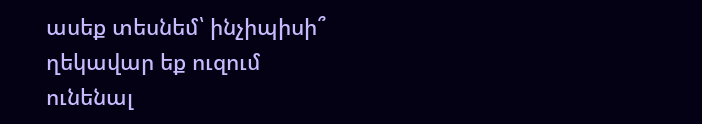ասեք տեսնեմ՝ ինչիպիսի՞ ղեկավար եք ուզում ունենալ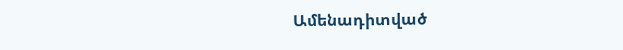Ամենադիտված